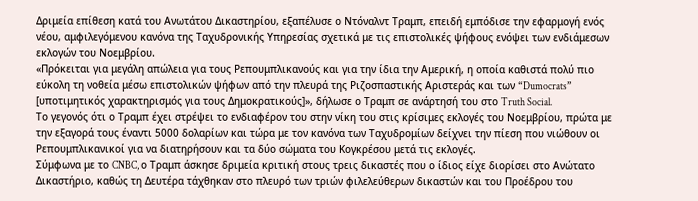Δριμεία επίθεση κατά του Ανωτάτου Δικαστηρίου, εξαπέλυσε ο Ντόναλντ Τραμπ, επειδή εμπόδισε την εφαρμογή ενός νέου, αμφιλεγόμενου κανόνα της Ταχυδρονικής Υπηρεσίας σχετικά με τις επιστολικές ψήφους ενόψει των ενδιάμεσων εκλογών του Νοεμβρίου.
«Πρόκειται για μεγάλη απώλεια για τους Ρεπουμπλικανούς και για την ίδια την Αμερική, η οποία καθιστά πολύ πιο εύκολη τη νοθεία μέσω επιστολικών ψήφων από την πλευρά της Ριζοσπαστικής Αριστεράς και των “Dumocrats” [υποτιμητικός χαρακτηρισμός για τους Δημοκρατικούς]», δήλωσε ο Τραμπ σε ανάρτησή του στο Truth Social.
Το γεγονός ότι ο Τραμπ έχει στρέψει το ενδιαφέρον του στην νίκη του στις κρίσιμες εκλογές του Νοεμβρίου, πρώτα με την εξαγορά τους έναντι 5000 δολαρίων και τώρα με τον κανόνα των Ταχυδρομίων δείχνει την πίεση που νιώθουν οι Ρεπουμπλικανικοί για να διατηρήσουν και τα δύο σώματα του Κογκρέσου μετά τις εκλογές.
Σύμφωνα με το CNBC, ο Τραμπ άσκησε δριμεία κριτική στους τρεις δικαστές που ο ίδιος είχε διορίσει στο Ανώτατο Δικαστήριο, καθώς τη Δευτέρα τάχθηκαν στο πλευρό των τριών φιλελεύθερων δικαστών και του Προέδρου του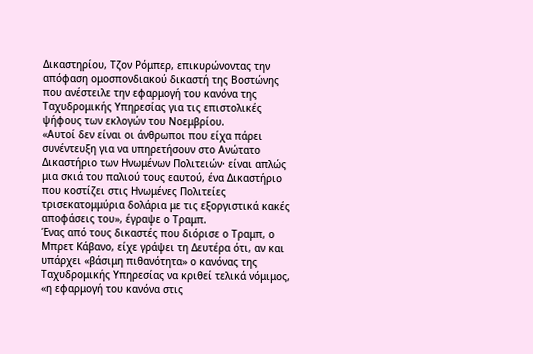Δικαστηρίου, Τζον Ρόμπερ, επικυρώνοντας την απόφαση ομοσπονδιακού δικαστή της Βοστώνης που ανέστειλε την εφαρμογή του κανόνα της Ταχυδρομικής Υπηρεσίας για τις επιστολικές ψήφους των εκλογών του Νοεμβρίου.
«Αυτοί δεν είναι οι άνθρωποι που είχα πάρει συνέντευξη για να υπηρετήσουν στο Ανώτατο Δικαστήριο των Ηνωμένων Πολιτειών· είναι απλώς μια σκιά του παλιού τους εαυτού, ένα Δικαστήριο που κοστίζει στις Ηνωμένες Πολιτείες τρισεκατομμύρια δολάρια με τις εξοργιστικά κακές αποφάσεις του», έγραψε ο Τραμπ.
Ένας από τους δικαστές που διόρισε ο Τραμπ, ο Μπρετ Κάβανο, είχε γράψει τη Δευτέρα ότι, αν και υπάρχει «βάσιμη πιθανότητα» ο κανόνας της Ταχυδρομικής Υπηρεσίας να κριθεί τελικά νόμιμος, «η εφαρμογή του κανόνα στις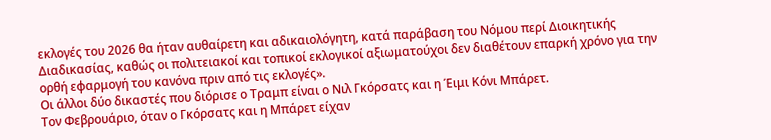εκλογές του 2026 θα ήταν αυθαίρετη και αδικαιολόγητη, κατά παράβαση του Νόμου περί Διοικητικής Διαδικασίας, καθώς οι πολιτειακοί και τοπικοί εκλογικοί αξιωματούχοι δεν διαθέτουν επαρκή χρόνο για την ορθή εφαρμογή του κανόνα πριν από τις εκλογές».
Οι άλλοι δύο δικαστές που διόρισε ο Τραμπ είναι ο Νιλ Γκόρσατς και η Έιμι Κόνι Μπάρετ.
Τον Φεβρουάριο, όταν ο Γκόρσατς και η Μπάρετ είχαν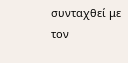συνταχθεί με τον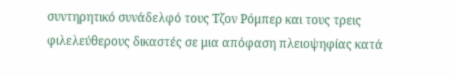συντηρητικό συνάδελφό τους Τζον Ρόμπερ και τους τρεις φιλελεύθερους δικαστές σε μια απόφαση πλειοψηφίας κατά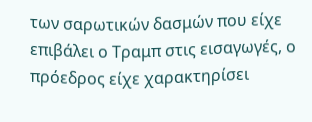των σαρωτικών δασμών που είχε επιβάλει ο Τραμπ στις εισαγωγές, ο πρόεδρος είχε χαρακτηρίσει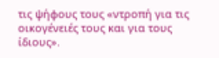τις ψήφους τους «ντροπή για τις οικογένειές τους και για τους ίδιους».